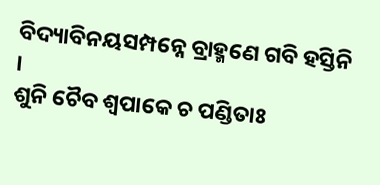ବିଦ୍ୟାବିନୟସମ୍ପନ୍ନେ ବ୍ରାହ୍ମଣେ ଗବି ହସ୍ତିନି ।
ଶୁନି ଚୈବ ଶ୍ୱପାକେ ଚ ପଣ୍ଡିତାଃ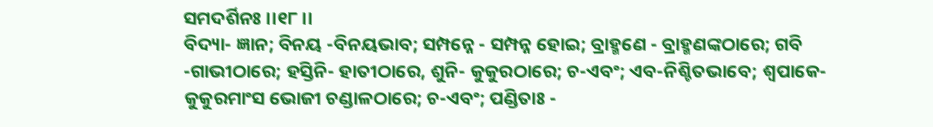ସମଦର୍ଶିନଃ ।।୧୮।।
ବିଦ୍ୟା- ଜ୍ଞାନ; ବିନୟ -ବିନୟଭାବ; ସମ୍ପନ୍ନେ - ସମ୍ପନ୍ନ ହୋଇ; ବ୍ରାହ୍ମଣେ - ବ୍ରାହ୍ମଣଙ୍କଠାରେ; ଗବି -ଗାଭୀଠାରେ; ହସ୍ତିନି- ହାତୀଠାରେ, ଶୁନି- କୁକୁରଠାରେ; ଚ-ଏବଂ; ଏବ-ନିଶ୍ଚିତଭାବେ; ଶ୍ୱପାକେ- କୁକୁରମାଂସ ଭୋଜୀ ଚଣ୍ଡାଳଠାରେ; ଚ-ଏବଂ; ପଣ୍ଡିତାଃ -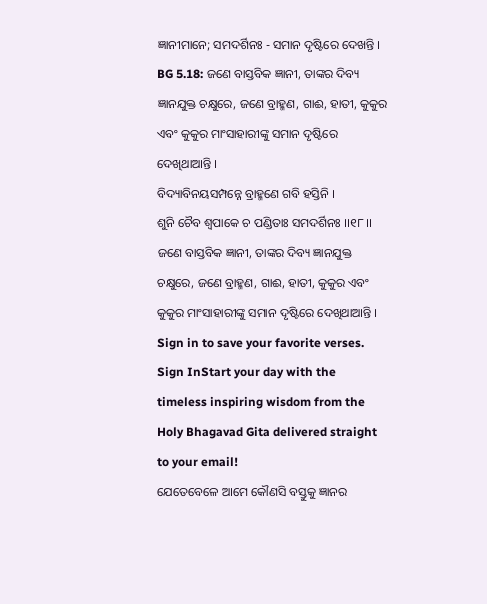ଜ୍ଞାନୀମାନେ; ସମଦର୍ଶିନଃ - ସମାନ ଦୃଷ୍ଟିରେ ଦେଖନ୍ତି ।
BG 5.18: ଜଣେ ବାସ୍ତବିକ ଜ୍ଞାନୀ, ତାଙ୍କର ଦିବ୍ୟ ଜ୍ଞାନଯୁକ୍ତ ଚକ୍ଷୁରେ, ଜଣେ ବ୍ରାହ୍ମଣ, ଗାଈ, ହାତୀ, କୁକୁର ଏବଂ କୁକୁର ମାଂସାହାରୀଙ୍କୁ ସମାନ ଦୃଷ୍ଟିରେ ଦେଖିଥାଆନ୍ତି ।
ବିଦ୍ୟାବିନୟସମ୍ପନ୍ନେ ବ୍ରାହ୍ମଣେ ଗବି ହସ୍ତିନି ।
ଶୁନି ଚୈବ ଶ୍ୱପାକେ ଚ ପଣ୍ଡିତାଃ ସମଦର୍ଶିନଃ ।।୧୮।।
ଜଣେ ବାସ୍ତବିକ ଜ୍ଞାନୀ, ତାଙ୍କର ଦିବ୍ୟ ଜ୍ଞାନଯୁକ୍ତ ଚକ୍ଷୁରେ, ଜଣେ ବ୍ରାହ୍ମଣ, ଗାଈ, ହାତୀ, କୁକୁର ଏବଂ କୁକୁର ମାଂସାହାରୀଙ୍କୁ ସମାନ ଦୃଷ୍ଟିରେ ଦେଖିଥାଆନ୍ତି ।
Sign in to save your favorite verses.
Sign InStart your day with the timeless inspiring wisdom from the Holy Bhagavad Gita delivered straight to your email!
ଯେତେବେଳେ ଆମେ କୌଣସି ବସ୍ତୁକୁ ଜ୍ଞାନର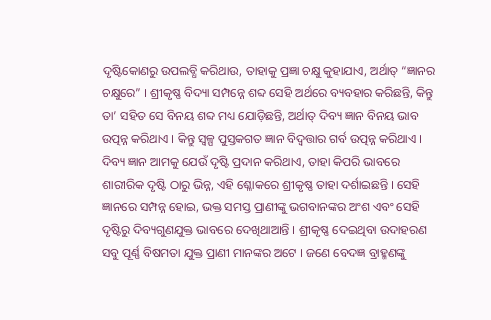ଦୃଷ୍ଟିକୋଣରୁ ଉପଲବ୍ଧି କରିଥାଉ, ତାହାକୁ ପ୍ରଜ୍ଞା ଚକ୍ଷୁ କୁହାଯାଏ, ଅର୍ଥାତ୍ “ଜ୍ଞାନର ଚକ୍ଷୁରେ” । ଶ୍ରୀକୃଷ୍ଣ ବିଦ୍ୟା ସମ୍ପନ୍ନେ ଶବ୍ଦ ସେହି ଅର୍ଥରେ ବ୍ୟବହାର କରିଛନ୍ତି, କିନ୍ତୁ ତା’ ସହିତ ସେ ବିନୟ ଶବ୍ଦ ମଧ୍ୟ ଯୋଡ଼ିଛନ୍ତି, ଅର୍ଥାତ୍ ଦିବ୍ୟ ଜ୍ଞାନ ବିନୟ ଭାବ ଉତ୍ପନ୍ନ କରିଥାଏ । କିନ୍ତୁ ସ୍ୱଳ୍ପ ପୁସ୍ତକଗତ ଜ୍ଞାନ ବିଦ୍ୱତ୍ତାର ଗର୍ବ ଉତ୍ପନ୍ନ କରିଥାଏ ।
ଦିବ୍ୟ ଜ୍ଞାନ ଆମକୁ ଯେଉଁ ଦୃଷ୍ଟି ପ୍ରଦାନ କରିଥାଏ, ତାହା କିପରି ଭାବରେ ଶାରୀରିକ ଦୃଷ୍ଟି ଠାରୁ ଭିନ୍ନ, ଏହି ଶ୍ଳୋକରେ ଶ୍ରୀକୃଷ୍ଣ ତାହା ଦର୍ଶାଇଛନ୍ତି । ସେହି ଜ୍ଞାନରେ ସମ୍ପନ୍ନ ହୋଇ, ଭକ୍ତ ସମସ୍ତ ପ୍ରାଣୀଙ୍କୁ ଭଗବାନଙ୍କର ଅଂଶ ଏବଂ ସେହି ଦୃଷ୍ଟିରୁ ଦିବ୍ୟଗୁଣଯୁକ୍ତ ଭାବରେ ଦେଖିଥାଆନ୍ତି । ଶ୍ରୀକୃଷ୍ଣ ଦେଇଥିବା ଉଦାହରଣ ସବୁ ପୂର୍ଣ୍ଣ ବିଷମତା ଯୁକ୍ତ ପ୍ରାଣୀ ମାନଙ୍କର ଅଟେ । ଜଣେ ବେଦଜ୍ଞ ବ୍ରାହ୍ମଣଙ୍କୁ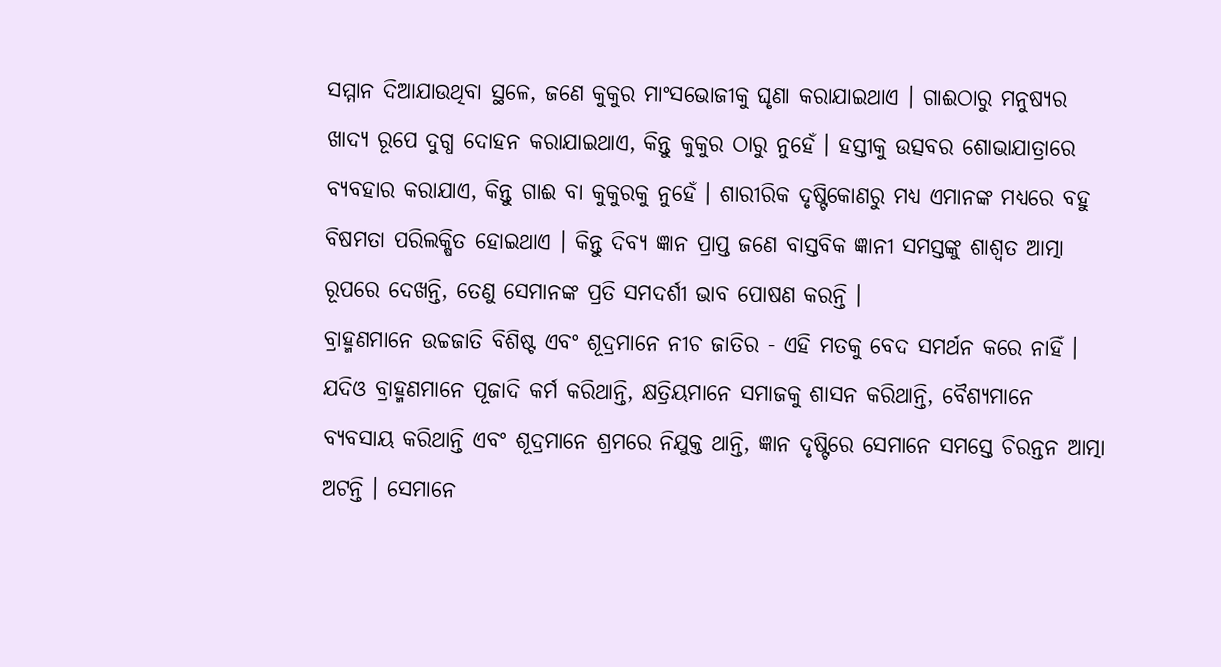ସମ୍ମାନ ଦିଆଯାଉଥିବା ସ୍ଥଳେ, ଜଣେ କୁକୁର ମାଂସଭୋଜୀକୁ ଘୃଣା କରାଯାଇଥାଏ । ଗାଈଠାରୁ ମନୁଷ୍ୟର ଖାଦ୍ୟ ରୂପେ ଦୁଗ୍ଧ ଦୋହନ କରାଯାଇଥାଏ, କିନ୍ତୁ କୁକୁର ଠାରୁ ନୁହେଁ । ହସ୍ତୀକୁ ଉତ୍ସବର ଶୋଭାଯାତ୍ରାରେ ବ୍ୟବହାର କରାଯାଏ, କିନ୍ତୁ ଗାଈ ବା କୁକୁରକୁ ନୁହେଁ । ଶାରୀରିକ ଦୃଷ୍ଟିକୋଣରୁ ମଧ୍ୟ ଏମାନଙ୍କ ମଧ୍ୟରେ ବହୁ ବିଷମତା ପରିଲକ୍ଷିତ ହୋଇଥାଏ । କିନ୍ତୁ ଦିବ୍ୟ ଜ୍ଞାନ ପ୍ରାପ୍ତ ଜଣେ ବାସ୍ତବିକ ଜ୍ଞାନୀ ସମସ୍ତଙ୍କୁ ଶାଶ୍ୱତ ଆତ୍ମା ରୂପରେ ଦେଖନ୍ତି, ତେଣୁ ସେମାନଙ୍କ ପ୍ରତି ସମଦର୍ଶୀ ଭାବ ପୋଷଣ କରନ୍ତି ।
ବ୍ରାହ୍ମଣମାନେ ଉଚ୍ଚଜାତି ବିଶିଷ୍ଟ ଏବଂ ଶୂଦ୍ରମାନେ ନୀଚ ଜାତିର - ଏହି ମତକୁ ବେଦ ସମର୍ଥନ କରେ ନାହିଁ । ଯଦିଓ ବ୍ରାହ୍ମଣମାନେ ପୂଜାଦି କର୍ମ କରିଥାନ୍ତି, କ୍ଷତ୍ରିୟମାନେ ସମାଜକୁ ଶାସନ କରିଥାନ୍ତି, ବୈଶ୍ୟମାନେ ବ୍ୟବସାୟ କରିଥାନ୍ତି ଏବଂ ଶୂଦ୍ରମାନେ ଶ୍ରମରେ ନିଯୁକ୍ତ ଥାନ୍ତି, ଜ୍ଞାନ ଦୃଷ୍ଟିରେ ସେମାନେ ସମସ୍ତେ ଚିରନ୍ତନ ଆତ୍ମା ଅଟନ୍ତି । ସେମାନେ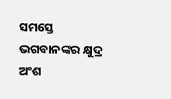ସମସ୍ତେ ଭଗବାନଙ୍କର କ୍ଷୁଦ୍ର ଅଂଶ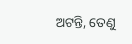ଅଟନ୍ତି, ତେଣୁ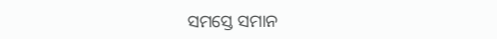ସମସ୍ତେ ସମାନ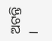ଅଟନ୍ତି ।